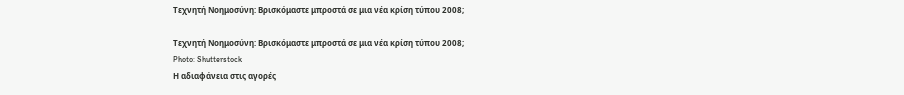Τεχνητή Νοημοσύνη: Βρισκόμαστε μπροστά σε μια νέα κρίση τύπου 2008;

Τεχνητή Νοημοσύνη: Βρισκόμαστε μπροστά σε μια νέα κρίση τύπου 2008;
Photo: Shutterstock
Η αδιαφάνεια στις αγορές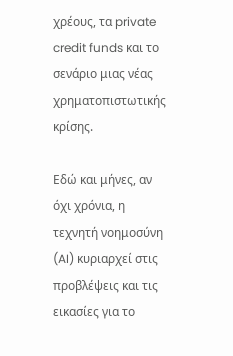χρέους, τα private credit funds και το σενάριο μιας νέας χρηματοπιστωτικής κρίσης.

Eδώ και μήνες, αν όχι χρόνια, η τεχνητή νοημοσύνη (AI) κυριαρχεί στις προβλέψεις και τις εικασίες για το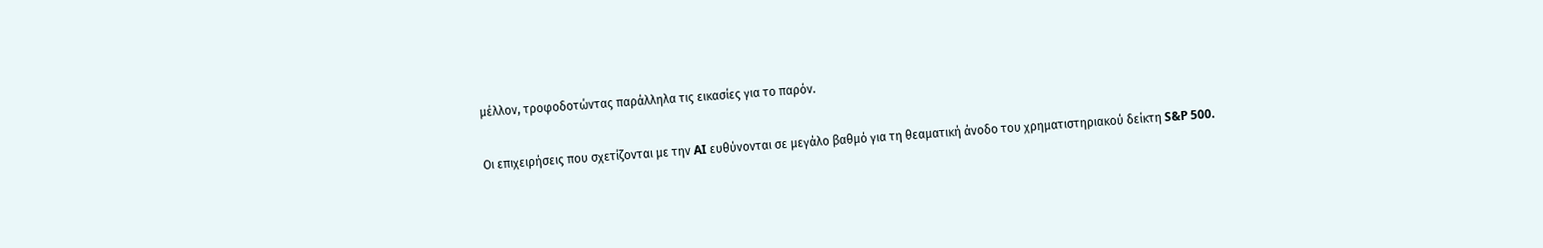μέλλον, τροφοδοτώντας παράλληλα τις εικασίες για το παρόν.

Οι επιχειρήσεις που σχετίζονται με την AI ευθύνονται σε μεγάλο βαθμό για τη θεαματική άνοδο του χρηματιστηριακού δείκτη S&P 500.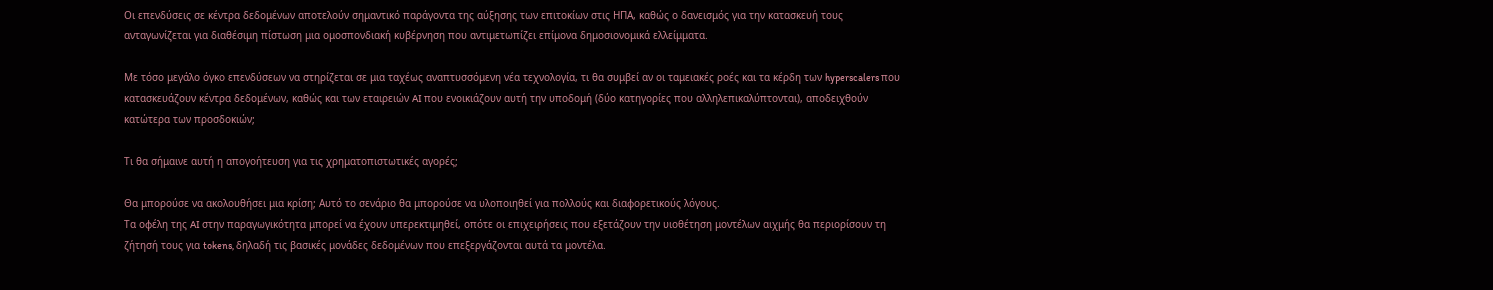Οι επενδύσεις σε κέντρα δεδομένων αποτελούν σημαντικό παράγοντα της αύξησης των επιτοκίων στις ΗΠΑ, καθώς ο δανεισμός για την κατασκευή τους ανταγωνίζεται για διαθέσιμη πίστωση μια ομοσπονδιακή κυβέρνηση που αντιμετωπίζει επίμονα δημοσιονομικά ελλείμματα.

Με τόσο μεγάλο όγκο επενδύσεων να στηρίζεται σε μια ταχέως αναπτυσσόμενη νέα τεχνολογία, τι θα συμβεί αν οι ταμειακές ροές και τα κέρδη των hyperscalers που κατασκευάζουν κέντρα δεδομένων, καθώς και των εταιρειών AI που ενοικιάζουν αυτή την υποδομή (δύο κατηγορίες που αλληλεπικαλύπτονται), αποδειχθούν κατώτερα των προσδοκιών;

Τι θα σήμαινε αυτή η απογοήτευση για τις χρηματοπιστωτικές αγορές;

Θα μπορούσε να ακολουθήσει μια κρίση; Αυτό το σενάριο θα μπορούσε να υλοποιηθεί για πολλούς και διαφορετικούς λόγους.
Τα οφέλη της AI στην παραγωγικότητα μπορεί να έχουν υπερεκτιμηθεί, οπότε οι επιχειρήσεις που εξετάζουν την υιοθέτηση μοντέλων αιχμής θα περιορίσουν τη ζήτησή τους για tokens, δηλαδή τις βασικές μονάδες δεδομένων που επεξεργάζονται αυτά τα μοντέλα.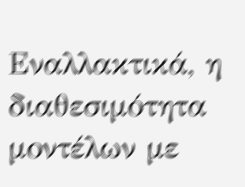Εναλλακτικά, η διαθεσιμότητα μοντέλων με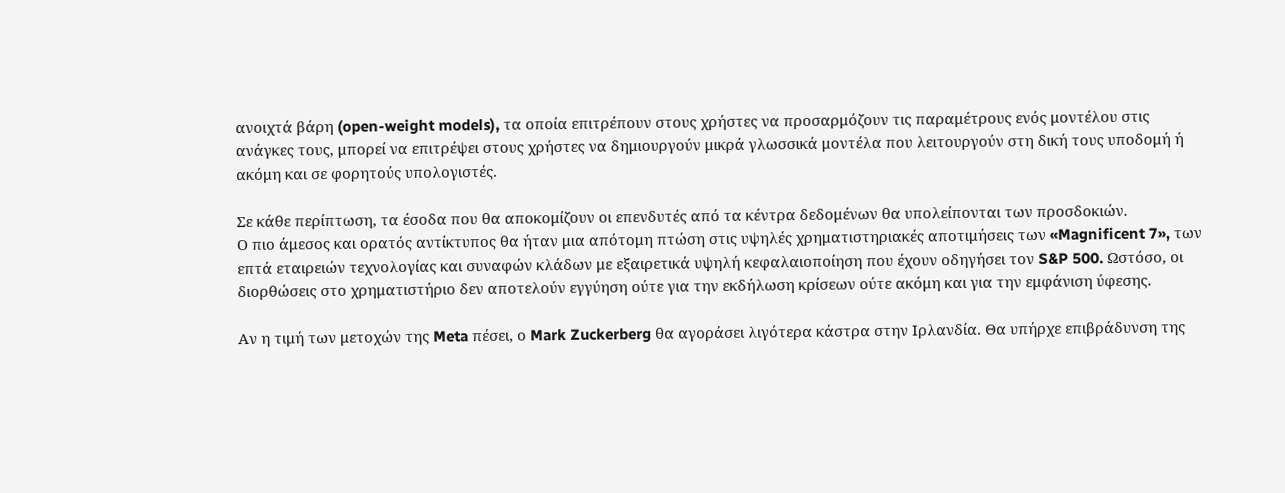ανοιχτά βάρη (open-weight models), τα οποία επιτρέπουν στους χρήστες να προσαρμόζουν τις παραμέτρους ενός μοντέλου στις ανάγκες τους, μπορεί να επιτρέψει στους χρήστες να δημιουργούν μικρά γλωσσικά μοντέλα που λειτουργούν στη δική τους υποδομή ή ακόμη και σε φορητούς υπολογιστές.

Σε κάθε περίπτωση, τα έσοδα που θα αποκομίζουν οι επενδυτές από τα κέντρα δεδομένων θα υπολείπονται των προσδοκιών.
Ο πιο άμεσος και ορατός αντίκτυπος θα ήταν μια απότομη πτώση στις υψηλές χρηματιστηριακές αποτιμήσεις των «Magnificent 7», των επτά εταιρειών τεχνολογίας και συναφών κλάδων με εξαιρετικά υψηλή κεφαλαιοποίηση που έχουν οδηγήσει τον S&P 500. Ωστόσο, οι διορθώσεις στο χρηματιστήριο δεν αποτελούν εγγύηση ούτε για την εκδήλωση κρίσεων ούτε ακόμη και για την εμφάνιση ύφεσης.

Αν η τιμή των μετοχών της Meta πέσει, ο Mark Zuckerberg θα αγοράσει λιγότερα κάστρα στην Ιρλανδία. Θα υπήρχε επιβράδυνση της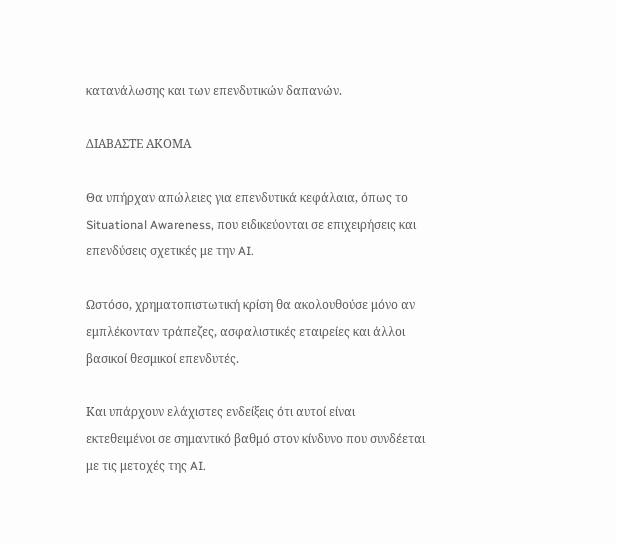κατανάλωσης και των επενδυτικών δαπανών.

ΔΙΑΒΑΣΤΕ ΑΚΟΜΑ

Θα υπήρχαν απώλειες για επενδυτικά κεφάλαια, όπως το Situational Awareness, που ειδικεύονται σε επιχειρήσεις και επενδύσεις σχετικές με την AI.

Ωστόσο, χρηματοπιστωτική κρίση θα ακολουθούσε μόνο αν εμπλέκονταν τράπεζες, ασφαλιστικές εταιρείες και άλλοι βασικοί θεσμικοί επενδυτές.

Και υπάρχουν ελάχιστες ενδείξεις ότι αυτοί είναι εκτεθειμένοι σε σημαντικό βαθμό στον κίνδυνο που συνδέεται με τις μετοχές της AI.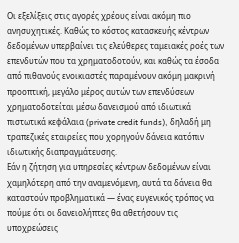Οι εξελίξεις στις αγορές χρέους είναι ακόμη πιο ανησυχητικές. Καθώς το κόστος κατασκευής κέντρων δεδομένων υπερβαίνει τις ελεύθερες ταμειακές ροές των επενδυτών που τα χρηματοδοτούν, και καθώς τα έσοδα από πιθανούς ενοικιαστές παραμένουν ακόμη μακρινή προοπτική, μεγάλο μέρος αυτών των επενδύσεων χρηματοδοτείται μέσω δανεισμού από ιδιωτικά πιστωτικά κεφάλαια (private credit funds), δηλαδή μη τραπεζικές εταιρείες που χορηγούν δάνεια κατόπιν ιδιωτικής διαπραγμάτευσης.
Εάν η ζήτηση για υπηρεσίες κέντρων δεδομένων είναι χαμηλότερη από την αναμενόμενη, αυτά τα δάνεια θα καταστούν προβληματικά — ένας ευγενικός τρόπος να πούμε ότι οι δανειολήπτες θα αθετήσουν τις υποχρεώσεις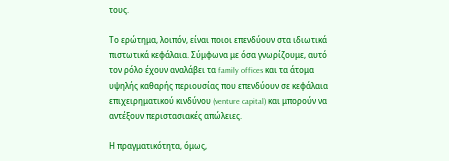τους.

Το ερώτημα, λοιπόν, είναι ποιοι επενδύουν στα ιδιωτικά πιστωτικά κεφάλαια. Σύμφωνα με όσα γνωρίζουμε, αυτό τον ρόλο έχουν αναλάβει τα family offices και τα άτομα υψηλής καθαρής περιουσίας που επενδύουν σε κεφάλαια επιχειρηματικού κινδύνου (venture capital) και μπορούν να αντέξουν περιστασιακές απώλειες.

Η πραγματικότητα, όμως,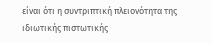είναι ότι η συντριπτική πλειονότητα της ιδιωτικής πιστωτικής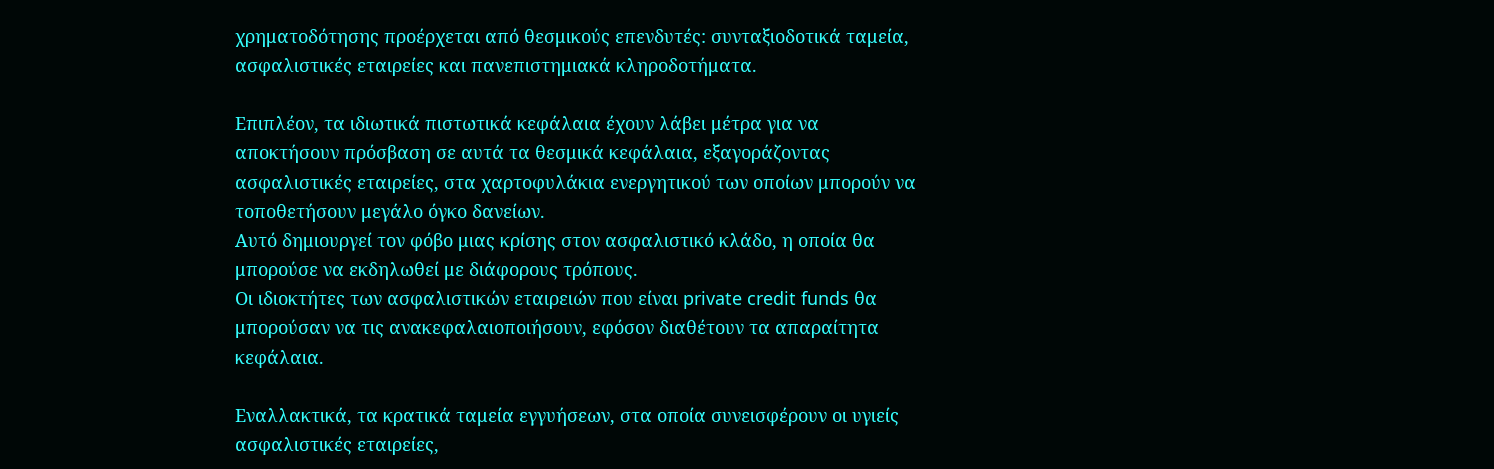χρηματοδότησης προέρχεται από θεσμικούς επενδυτές: συνταξιοδοτικά ταμεία, ασφαλιστικές εταιρείες και πανεπιστημιακά κληροδοτήματα.

Επιπλέον, τα ιδιωτικά πιστωτικά κεφάλαια έχουν λάβει μέτρα για να αποκτήσουν πρόσβαση σε αυτά τα θεσμικά κεφάλαια, εξαγοράζοντας ασφαλιστικές εταιρείες, στα χαρτοφυλάκια ενεργητικού των οποίων μπορούν να τοποθετήσουν μεγάλο όγκο δανείων.
Αυτό δημιουργεί τον φόβο μιας κρίσης στον ασφαλιστικό κλάδο, η οποία θα μπορούσε να εκδηλωθεί με διάφορους τρόπους.
Οι ιδιοκτήτες των ασφαλιστικών εταιρειών που είναι private credit funds θα μπορούσαν να τις ανακεφαλαιοποιήσουν, εφόσον διαθέτουν τα απαραίτητα κεφάλαια.

Εναλλακτικά, τα κρατικά ταμεία εγγυήσεων, στα οποία συνεισφέρουν οι υγιείς ασφαλιστικές εταιρείες,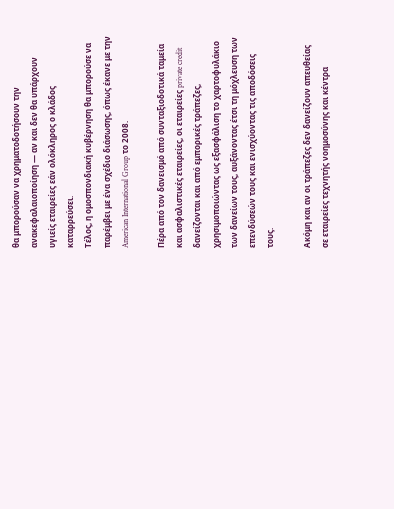θα μπορούσαν να χρηματοδοτήσουν την ανακεφαλαιοποίηση — αν και δεν θα υπάρχουν υγιείς εταιρείες εάν ολόκληρος ο κλάδος καταρρεύσει.
Τέλος, η ομοσπονδιακή κυβέρνηση θα μπορούσε να παρέμβει με ένα σχέδιο διάσωσης, όπως έκανε με την American International Group το 2008.

Πέρα από τον δανεισμό από συνταξιοδοτικά ταμεία και ασφαλιστικές εταιρείες, οι εταιρείες private credit δανείζονται και από εμπορικές τράπεζες, χρησιμοποιώντας ως εξασφάλιση το χαρτοφυλάκιο των δανείων τους, αυξάνοντας έτσι τη μόχλευση των επενδύσεών τους και ενισχύοντας τις αποδόσεις τους.

Ακόμη και αν οι τράπεζες δεν δανείζουν απευθείας σε εταιρείες τεχνητής νοημοσύνης και κέντρα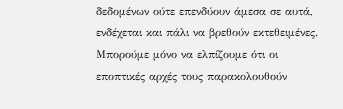δεδομένων ούτε επενδύουν άμεσα σε αυτά, ενδέχεται και πάλι να βρεθούν εκτεθειμένες. Μπορούμε μόνο να ελπίζουμε ότι οι εποπτικές αρχές τους παρακολουθούν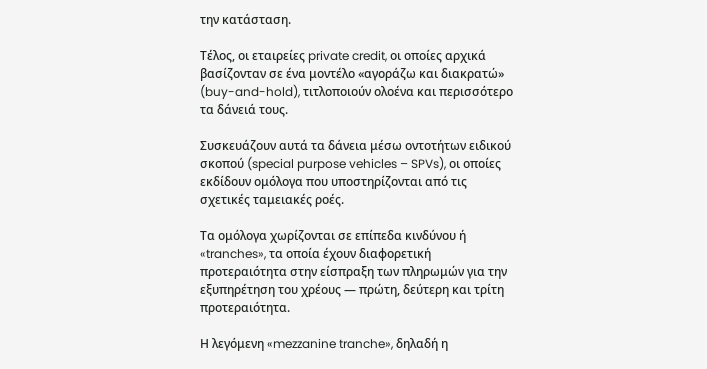την κατάσταση.

Τέλος, οι εταιρείες private credit, οι οποίες αρχικά βασίζονταν σε ένα μοντέλο «αγοράζω και διακρατώ» (buy-and-hold), τιτλοποιούν ολοένα και περισσότερο τα δάνειά τους.

Συσκευάζουν αυτά τα δάνεια μέσω οντοτήτων ειδικού σκοπού (special purpose vehicles – SPVs), οι οποίες εκδίδουν ομόλογα που υποστηρίζονται από τις σχετικές ταμειακές ροές.

Τα ομόλογα χωρίζονται σε επίπεδα κινδύνου ή «tranches», τα οποία έχουν διαφορετική προτεραιότητα στην είσπραξη των πληρωμών για την εξυπηρέτηση του χρέους — πρώτη, δεύτερη και τρίτη προτεραιότητα.

Η λεγόμενη «mezzanine tranche», δηλαδή η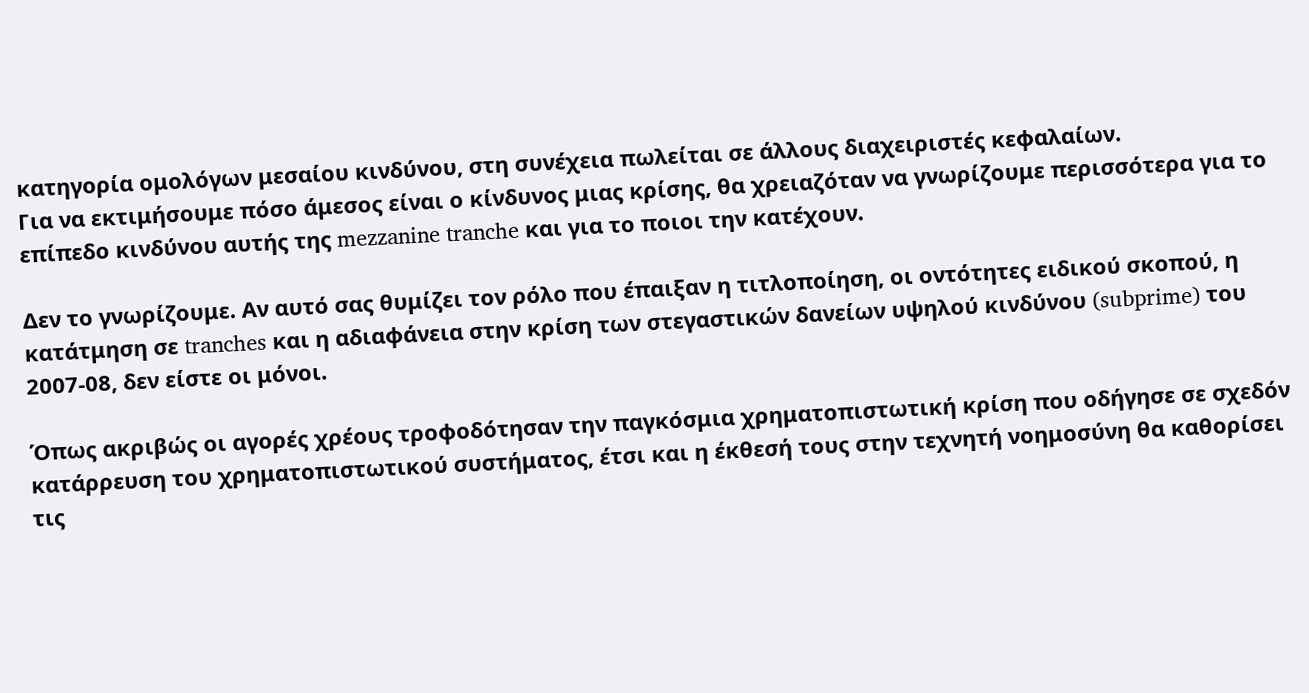κατηγορία ομολόγων μεσαίου κινδύνου, στη συνέχεια πωλείται σε άλλους διαχειριστές κεφαλαίων.
Για να εκτιμήσουμε πόσο άμεσος είναι ο κίνδυνος μιας κρίσης, θα χρειαζόταν να γνωρίζουμε περισσότερα για το επίπεδο κινδύνου αυτής της mezzanine tranche και για το ποιοι την κατέχουν.

Δεν το γνωρίζουμε. Αν αυτό σας θυμίζει τον ρόλο που έπαιξαν η τιτλοποίηση, οι οντότητες ειδικού σκοπού, η κατάτμηση σε tranches και η αδιαφάνεια στην κρίση των στεγαστικών δανείων υψηλού κινδύνου (subprime) του 2007-08, δεν είστε οι μόνοι.

Όπως ακριβώς οι αγορές χρέους τροφοδότησαν την παγκόσμια χρηματοπιστωτική κρίση που οδήγησε σε σχεδόν κατάρρευση του χρηματοπιστωτικού συστήματος, έτσι και η έκθεσή τους στην τεχνητή νοημοσύνη θα καθορίσει τις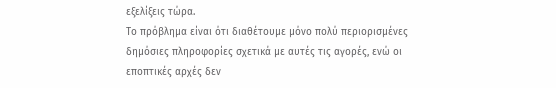εξελίξεις τώρα.
Το πρόβλημα είναι ότι διαθέτουμε μόνο πολύ περιορισμένες δημόσιες πληροφορίες σχετικά με αυτές τις αγορές, ενώ οι εποπτικές αρχές δεν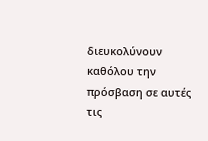διευκολύνουν καθόλου την πρόσβαση σε αυτές τις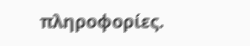πληροφορίες.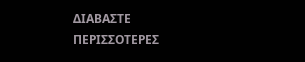ΔΙΑΒΑΣΤΕ ΠΕΡΙΣΣΟΤΕΡΕΣ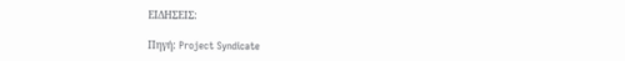ΕΙΔΗΣΕΙΣ:

Πηγή: Project Syndicate